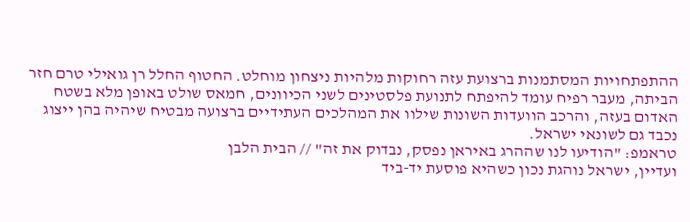ההתפתחויות המסתמנות ברצועת עזה רחוקות מלהיות ניצחון מוחלט. החטוף החלל רן גואילי טרם חזר הביתה, מעבר רפיח עומד להיפתח לתנועת פלסטינים לשני הכיוונים, חמאס שולט באופן מלא בשטח האדום בעזה, והרכב הוועדות השונות שילוו את המהלכים העתידיים ברצועה מבטיח שיהיה בהן ייצוג נכבד גם לשונאי ישראל.
טראמפ: "הודיעו לנו שההרג באיראן נפסק, נבדוק את זה" // הבית הלבן
ועדיין, ישראל נוהגת נכון כשהיא פוסעת יד-ביד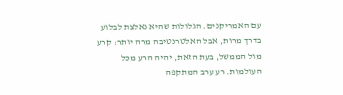עם האמריקנים. הגלולות שהיא נאלצת לבלוע בדרך מרות, אבל האלטרנטיבה מרה יותר: קרע מול הממשל, בעת הזאת, יהיה הרע מכל העולמות. רע ערב המתקפה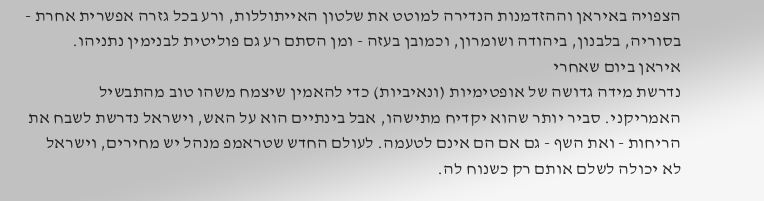הצפויה באיראן וההזדמנות הנדירה למוטט את שלטון האייתוללות, ורע בכל גזרה אפשרית אחרת - בסוריה, בלבנון, ביהודה ושומרון, וכמובן בעזה - ומן הסתם רע גם פוליטית לבנימין נתניהו.
איראן ביום שאחרי
נדרשת מידה גדושה של אופטימיות (ונאיביות) כדי להאמין שיצמח משהו טוב מהתבשיל האמריקני. סביר יותר שהוא יקדיח מתישהו, אבל בינתיים הוא על האש, וישראל נדרשת לשבח את הריחות - ואת השף - גם אם הם אינם לטעמה. לעולם החדש שטראמפ מנהל יש מחירים, וישראל לא יכולה לשלם אותם רק כשנוח לה.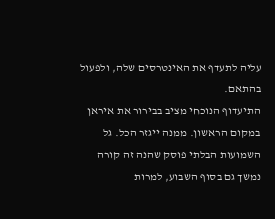עליה לתעדף את האינטרסים שלה, ולפעול בהתאם.
התיעדוף הנוכחי מציב בבירור את איראן במקום הראשון. ממנה ייגזר הכל. גל השמועות הבלתי פוסק שהנה זה קורה נמשך גם בסוף השבוע, למרות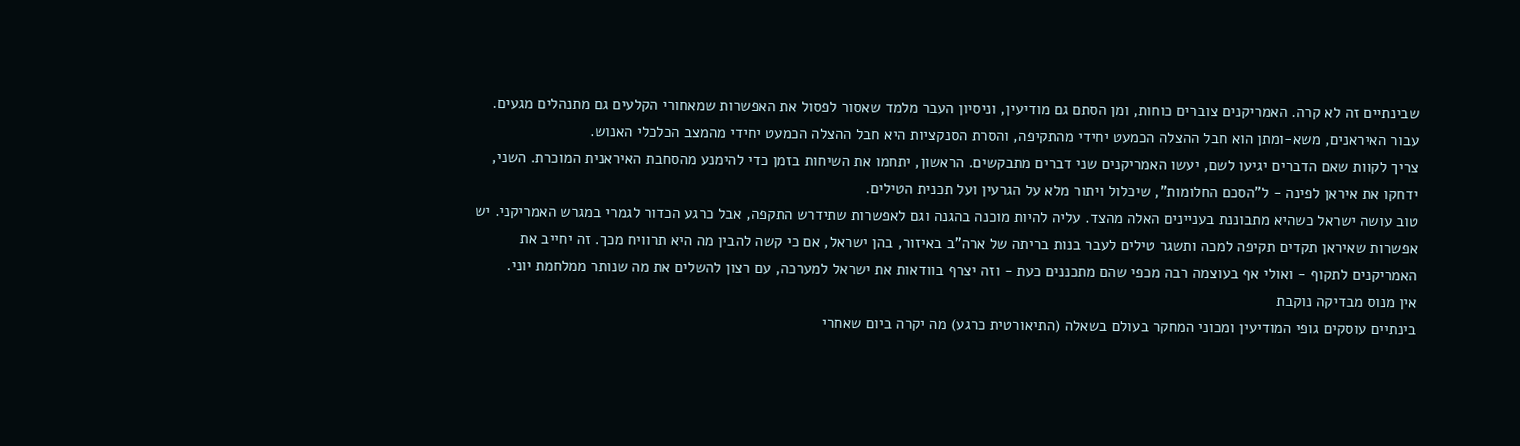שבינתיים זה לא קרה. האמריקנים צוברים כוחות, ומן הסתם גם מודיעין, וניסיון העבר מלמד שאסור לפסול את האפשרות שמאחורי הקלעים גם מתנהלים מגעים. עבור האיראנים, משא-ומתן הוא חבל ההצלה הכמעט יחידי מהתקיפה, והסרת הסנקציות היא חבל ההצלה הכמעט יחידי מהמצב הכלכלי האנוש.
צריך לקוות שאם הדברים יגיעו לשם, יעשו האמריקנים שני דברים מתבקשים. הראשון, יתחמו את השיחות בזמן כדי להימנע מהסחבת האיראנית המוכרת. השני, ידחקו את איראן לפינה - ל"הסכם החלומות", שיכלול ויתור מלא על הגרעין ועל תכנית הטילים.
טוב עושה ישראל כשהיא מתבוננת בעניינים האלה מהצד. עליה להיות מוכנה בהגנה וגם לאפשרות שתידרש התקפה, אבל כרגע הכדור לגמרי במגרש האמריקני. יש אפשרות שאיראן תקדים תקיפה למכה ותשגר טילים לעבר בנות בריתה של ארה"ב באיזור, בהן ישראל, אם כי קשה להבין מה היא תרוויח מכך. זה יחייב את האמריקנים לתקוף - ואולי אף בעוצמה רבה מכפי שהם מתכננים כעת - וזה יצרף בוודאות את ישראל למערכה, עם רצון להשלים את מה שנותר ממלחמת יוני.
אין מנוס מבדיקה נוקבת
בינתיים עוסקים גופי המודיעין ומכוני המחקר בעולם בשאלה (התיאורטית כרגע) מה יקרה ביום שאחרי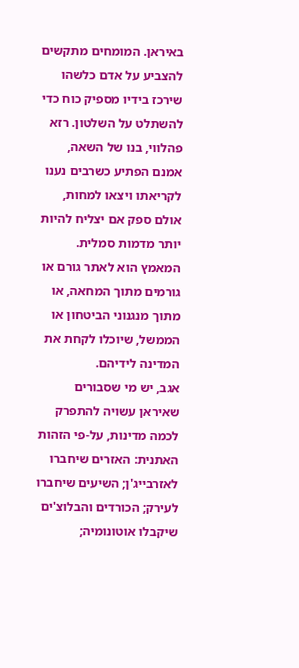באיראן. המומחים מתקשים להצביע על אדם כלשהו שירכז בידיו מספיק כוח כדי להשתלט על השלטון. רזא פהלווי, בנו של השאה, אמנם הפתיע כשרבים נענו לקריאתו ויצאו למחות, אולם ספק אם יצליח להיות יותר מדמות סמלית. המאמץ הוא לאתר גורם או גורמים מתוך המחאה, או מתוך מנגנוני הביטחון או הממשל, שיוכלו לקחת את המדינה לידיהם.
אגב, יש מי שסבורים שאיראן עשויה להתפרק לכמה מדינות, על-פי הזהות האתנית: האזרים שיחברו לאזרבייג'ן; השיעים שיחברו לעירק; הכורדים והבלוצ'ים שיקבלו אוטונומיה;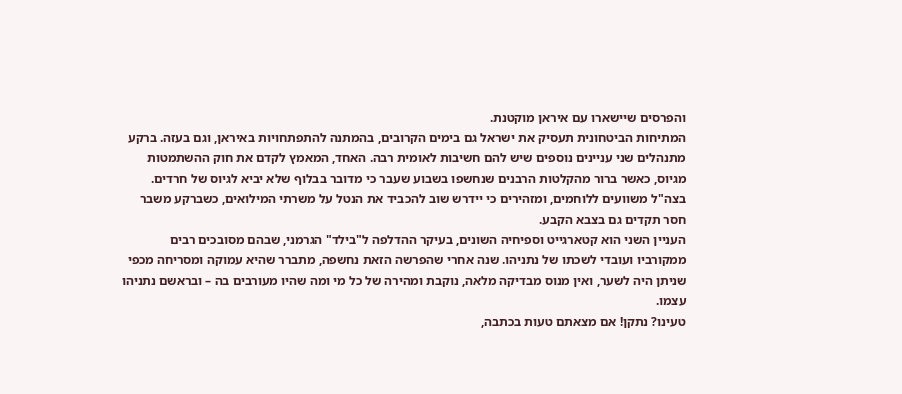והפרסים שיישארו עם איראן מוקטנת.
המתיחות הביטחונית תעסיק את ישראל גם בימים הקרובים, בהמתנה להתפתחויות באיראן, וגם בעזה. ברקע מתנהלים שני עניינים נוספים שיש להם חשיבות לאומית רבה. האחד, המאמץ לקדם את חוק ההשתמטות מגיוס, כאשר ברור מהקלטות הרבנים שנחשפו בשבוע שעבר כי מדובר בבלוף שלא יביא לגיוס של חרדים. בצה"ל משוועים ללוחמים, ומזהירים כי יידרש שוב להכביד את הנטל על משרתי המילואים, כשברקע משבר חסר תקדים גם בצבא הקבע.
העניין השני הוא קטארגייט וספיחיה השונים, בעיקר ההדלפה ל"בילד" הגרמני, שבהם מסובכים רבים ממקורביו ועובדי לשכתו של נתניהו. שנה אחרי שהפרשה הזאת נחשפה, מתברר שהיא עמוקה ומסריחה מכפי שניתן היה לשער, ואין מנוס מבדיקה מלאה, נוקבת ומהירה של כל מי ומה שהיו מעורבים בה – ובראשם נתניהו עצמו.
טעינו? נתקן! אם מצאתם טעות בכתבה,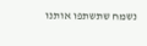נשמח שתשתפו אותנו